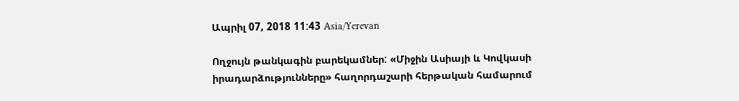Ապրիլ 07, 2018 11:43 Asia/Yerevan

Ողջույն թանկագին բարեկամներ: «Միջին Ասիայի և Կովկասի իրադարձությունները» հաղորդաշարի հերթական համարում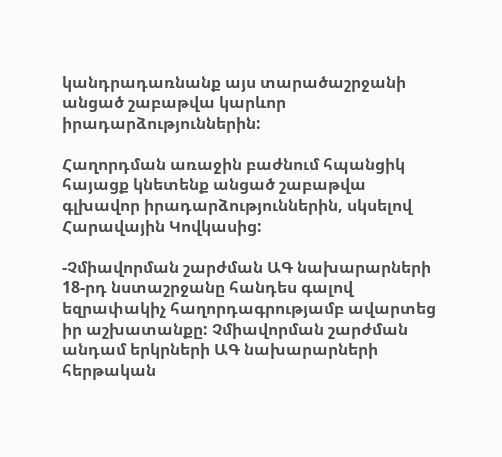կանդրադառնանք այս տարածաշրջանի անցած շաբաթվա կարևոր իրադարձություններին:

Հաղորդման առաջին բաժնում հպանցիկ հայացք կնետենք անցած շաբաթվա  գլխավոր իրադարձություններին, սկսելով Հարավային Կովկասից:

-Չմիավորման շարժման ԱԳ նախարարների 18-րդ նստաշրջանը հանդես գալով եզրափակիչ հաղորդագրությամբ ավարտեց իր աշխատանքը: Չմիավորման շարժման անդամ երկրների ԱԳ նախարարների հերթական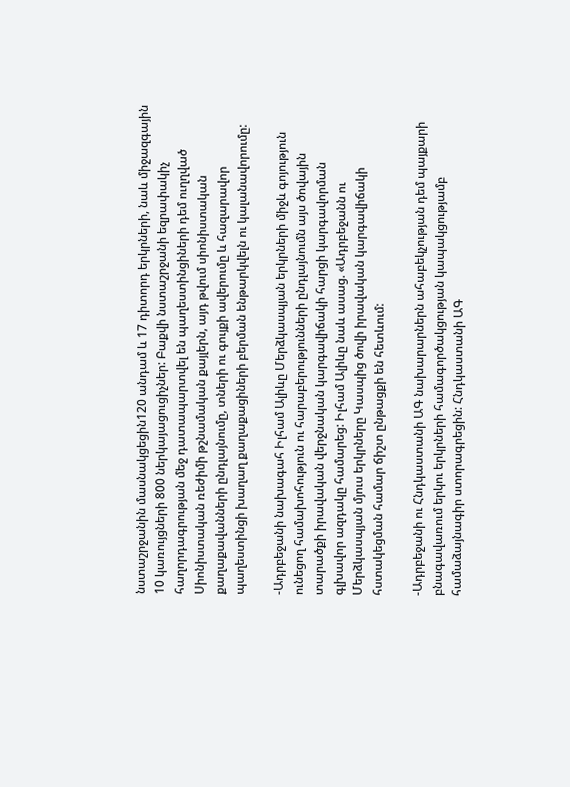նստաշրջանին մասնակցեցին120 անդամ և 17 դիտորդ երկրների, նաև միջազգային 10 կառույցների 800 ներկայացուցիչներ: Բաքվի նստաշրջանի եզրափակիչ հաղորդագրության մեջ դատապարտվել են պաղեստինցիների դեմ ուղղված Սիոնիստական ռեժիմի թշնամական քայլերն, այդ թվում սիոնիստական քաղաքավանների ընդլայնումը, տների ու գույքի ավերումը և հազարավոր պաղեստինցի խաղաղ քաղաքացիների բերման ենթարկվելն ու կալանավորումը:

-Ադրբեջանի նախագահ Իլհամ Ալիևը Մերձկասպյան երկրների միջև գոյություն ունեցող համախոհություն ու հարաբերությունների ընդլայնումն այս ծովային տարածքի իրավական վերջնական կարգավիճակի հարցի կարգավորման գլխավոր ազդակը համարեց: Իլհամ Ալիևը նաև ասաց. «Ադրբեջանն ու Մերձկասպյան մյուս երկրները Կասպից ծովի իրավական կարգավիճակի հստակեցման համար ճիշտ ընթացքի են հետևում:

-Ադրբեջանի ու Հնդկաստանի ԱԳ նախարարներն ահաբեկչության դեմ պայքարի բնագավառում երկու երկրների համագործակցության կապակցությամբ համաձայնագիր ստորագրեցին: Հնդկաստանի ԱԳ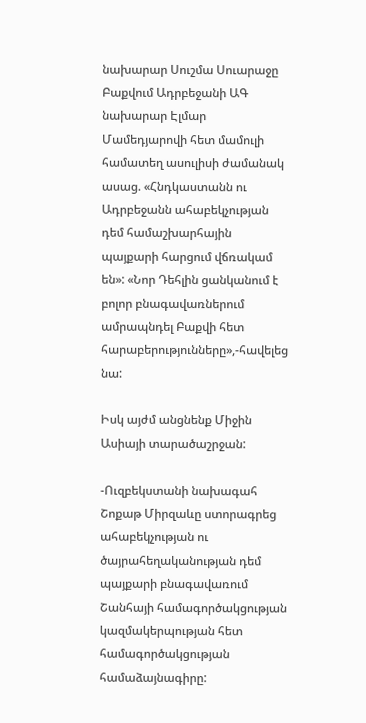նախարար Սուշմա Սուարաջը Բաքվում Ադրբեջանի ԱԳ նախարար Էլմար Մամեդյարովի հետ մամուլի համատեղ ասուլիսի ժամանակ ասաց. «Հնդկաստանն ու Ադրբեջանն ահաբեկչության դեմ համաշխարհային պայքարի հարցում վճռակամ են»: «Նոր Դեհլին ցանկանում է բոլոր բնագավառներում ամրապնդել Բաքվի հետ հարաբերությունները»,-հավելեց նա:

Իսկ այժմ անցնենք Միջին Ասիայի տարածաշրջան:

-Ուզբեկստանի նախագահ Շոքաթ Միրզաևը ստորագրեց ահաբեկչության ու ծայրահեղականության դեմ պայքարի բնագավառում Շանհայի համագործակցության կազմակերպության հետ համագործակցության համաձայնագիրը: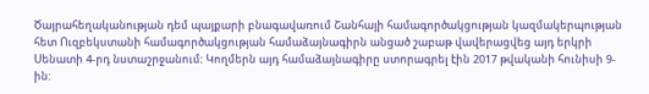Ծայրահեղականության դեմ պայքարի բնագավառում Շանհայի համագործակցության կազմակերպության հետ Ուզբեկստանի համագործակցության համաձայնագիրն անցած շաբաթ վավերացվեց այդ երկրի Սենատի 4-րդ նստաշրջանում: Կողմերն այդ համաձայնագիրը ստորագրել էին 2017 թվականի հունիսի 9-ին: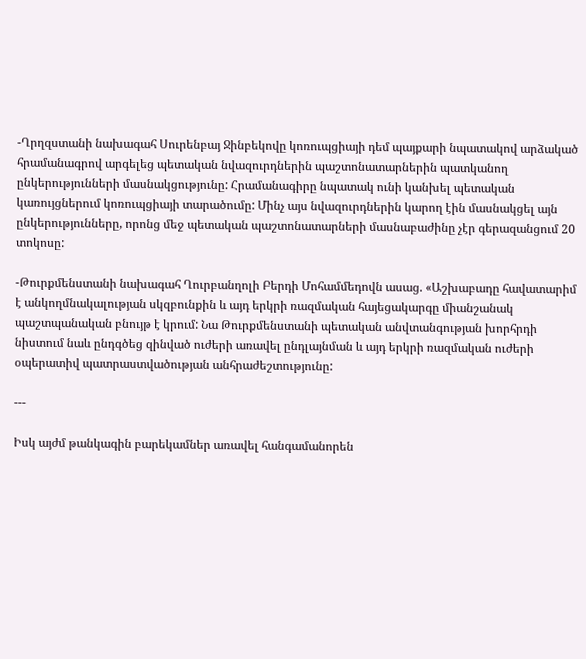-Ղրղզստանի նախագահ Սուրենբայ Ջինբեկովը կոռուպցիայի դեմ պայքարի նպատակով արձակած հրամանագրով արգելեց պետական նվազուրդներին պաշտոնատարներին պատկանող ընկերությունների մասնակցությունը: Հրամանագիրը նպատակ ունի կանխել պետական կառույցներում կոռուպցիայի տարածումը: Մինչ այս նվազուրդներին կարող էին մասնակցել այն ընկերությունները, որոնց մեջ պետական պաշտոնատարների մասնաբաժինը չէր գերազանցում 20 տոկոսը:

-Թուրքմենստանի նախագահ Ղուրբանղոլի Բերդի Մոհամմեդովն ասաց. «Աշխաբադը հավատարիմ է անկողմնակալության սկզբունքին և այդ երկրի ռազմական հայեցակարգը միանշանակ պաշտպանական բնույթ է կրում: Նա Թուրքմենստանի պետական անվտանգության խորհրդի նիստում նաև ընդգծեց զինված ուժերի առավել ընդլայնման և այդ երկրի ռազմական ուժերի օպերատիվ պատրաստվածության անհրաժեշտությունը:

---

Իսկ այժմ թանկագին բարեկամներ առավել հանգամանորեն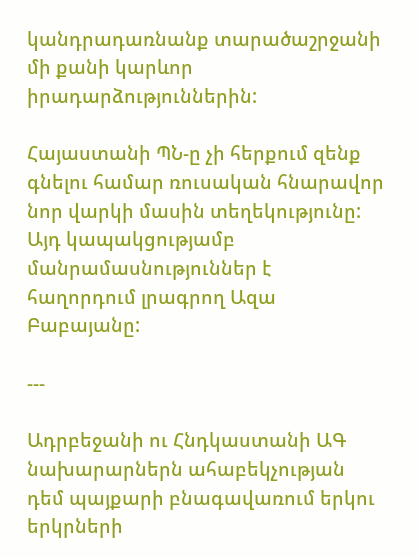կանդրադառնանք տարածաշրջանի մի քանի կարևոր իրադարձություններին:

Հայաստանի ՊՆ-ը չի հերքում զենք գնելու համար ռուսական հնարավոր նոր վարկի մասին տեղեկությունը: Այդ կապակցությամբ մանրամասնություններ է հաղորդում լրագրող Ազա Բաբայանը:

---

Ադրբեջանի ու Հնդկաստանի ԱԳ նախարարներն ահաբեկչության դեմ պայքարի բնագավառում երկու երկրների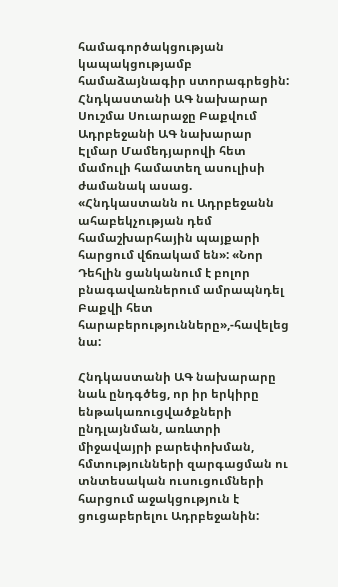համագործակցության կապակցությամբ համաձայնագիր ստորագրեցին: Հնդկաստանի ԱԳ նախարար Սուշմա Սուարաջը Բաքվում Ադրբեջանի ԱԳ նախարար Էլմար Մամեդյարովի հետ մամուլի համատեղ ասուլիսի ժամանակ ասաց. «Հնդկաստանն ու Ադրբեջանն ահաբեկչության դեմ համաշխարհային պայքարի հարցում վճռակամ են»: «Նոր Դեհլին ցանկանում է բոլոր բնագավառներում ամրապնդել Բաքվի հետ հարաբերությունները»,-հավելեց նա:

Հնդկաստանի ԱԳ նախարարը նաև ընդգծեց, որ իր երկիրը ենթակառուցվածքների ընդլայնման, առևտրի միջավայրի բարեփոխման, հմտությունների զարգացման ու տնտեսական ուսուցումների հարցում աջակցություն է ցուցաբերելու Ադրբեջանին: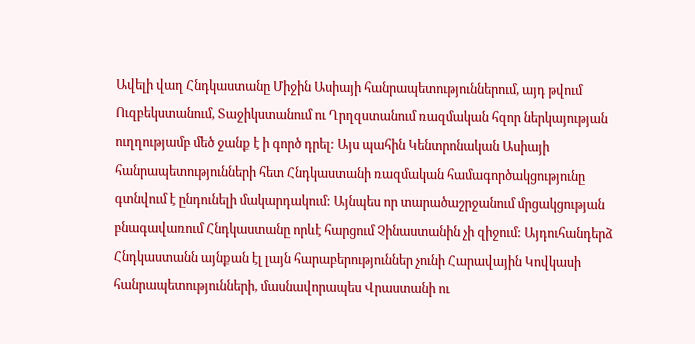Ավելի վաղ Հնդկաստանը Միջին Ասիայի հանրապետություններում, այդ թվում Ուզբեկստանում, Տաջիկստանում ու Ղրղզստանում ռազմական հզոր ներկայության ուղղությամբ մեծ ջանք է ի գործ դրել: Այս պահին Կենտրոնական Ասիայի հանրապետությունների հետ Հնդկաստանի ռազմական համագործակցությունը գտնվում է ընդունելի մակարդակում: Այնպես որ տարածաշրջանում մրցակցության բնագավառում Հնդկաստանը որևէ հարցում Չինաստանին չի զիջում: Այդուհանդերձ Հնդկաստանն այնքան էլ լայն հարաբերություններ չունի Հարավային Կովկասի հանրապետությունների, մասնավորապես Վրաստանի ու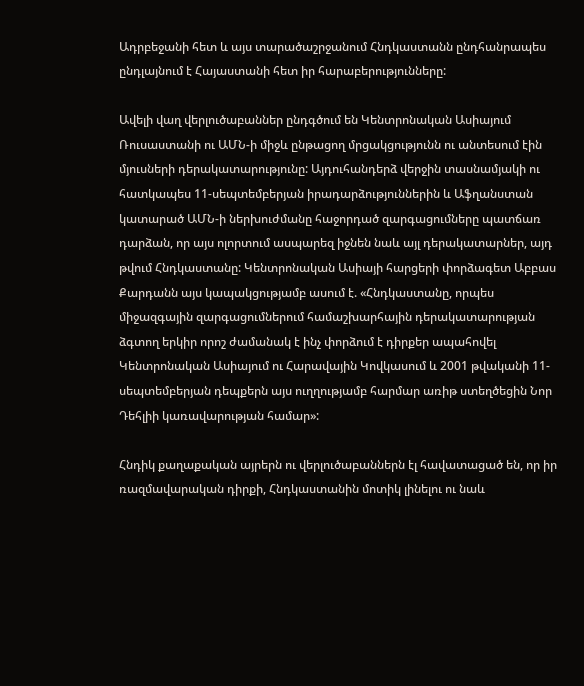Ադրբեջանի հետ և այս տարածաշրջանում Հնդկաստանն ընդհանրապես ընդլայնում է Հայաստանի հետ իր հարաբերությունները:

Ավելի վաղ վերլուծաբաններ ընդգծում են Կենտրոնական Ասիայում Ռուսաստանի ու ԱՄՆ-ի միջև ընթացող մրցակցությունն ու անտեսում էին մյուսների դերակատարությունը: Այդուհանդերձ վերջին տասնամյակի ու հատկապես 11-սեպտեմբերյան իրադարձություններին և Աֆղանստան կատարած ԱՄՆ-ի ներխուժմանը հաջորդած զարգացումները պատճառ դարձան, որ այս ոլորտում ասպարեզ իջնեն նաև այլ դերակատարներ, այդ թվում Հնդկաստանը: Կենտրոնական Ասիայի հարցերի փորձագետ Աբբաս Քարդանն այս կապակցությամբ ասում է. «Հնդկաստանը, որպես միջազգային զարգացումներում համաշխարհային դերակատարության ձգտող երկիր որոշ ժամանակ է ինչ փորձում է դիրքեր ապահովել Կենտրոնական Ասիայում ու Հարավային Կովկասում և 2001 թվականի 11-սեպտեմբերյան դեպքերն այս ուղղությամբ հարմար առիթ ստեղծեցին Նոր Դեհլիի կառավարության համար»:

Հնդիկ քաղաքական այրերն ու վերլուծաբաններն էլ հավատացած են, որ իր ռազմավարական դիրքի, Հնդկաստանին մոտիկ լինելու ու նաև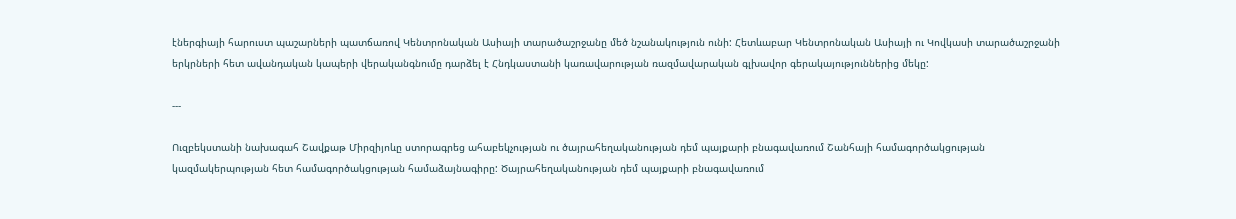էներգիայի հարուստ պաշարների պատճառով Կենտրոնական Ասիայի տարածաշրջանը մեծ նշանակություն ունի: Հետևաբար Կենտրոնական Ասիայի ու Կովկասի տարածաշրջանի երկրների հետ ավանդական կապերի վերականգնումը դարձել է Հնդկաստանի կառավարության ռազմավարական գլխավոր գերակայություններից մեկը:

---

Ուզբեկստանի նախագահ Շավքաթ Միրզիյոևը ստորագրեց ահաբեկչության ու ծայրահեղականության դեմ պայքարի բնագավառում Շանհայի համագործակցության կազմակերպության հետ համագործակցության համաձայնագիրը: Ծայրահեղականության դեմ պայքարի բնագավառում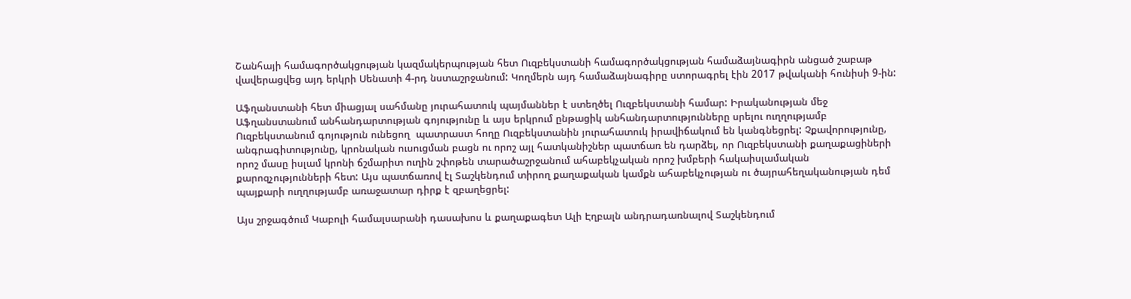Շանհայի համագործակցության կազմակերպության հետ Ուզբեկստանի համագործակցության համաձայնագիրն անցած շաբաթ վավերացվեց այդ երկրի Սենատի 4-րդ նստաշրջանում: Կողմերն այդ համաձայնագիրը ստորագրել էին 2017 թվականի հունիսի 9-ին:

Աֆղանստանի հետ միացյալ սահմանը յուրահատուկ պայմաններ է ստեղծել Ուզբեկստանի համար: Իրականության մեջ Աֆղանստանում անհանդարտության գոյությունը և այս երկրում ընթացիկ անհանդարտությունները սրելու ուղղությամբ Ուզբեկստանում գոյություն ունեցող  պատրաստ հողը Ուզբեկստանին յուրահատուկ իրավիճակում են կանգնեցրել: Չքավորությունը, անգրագիտությունը, կրոնական ուսուցման բացն ու որոշ այլ հատկանիշներ պատճառ են դարձել, որ Ուզբեկստանի քաղաքացիների որոշ մասը իսլամ կրոնի ճշմարիտ ուղին շփոթեն տարածաշրջանում ահաբեկչական որոշ խմբերի հակաիսլամական քարոզչությունների հետ: Այս պատճառով էլ Տաշկենդում տիրող քաղաքական կամքն ահաբեկչության ու ծայրահեղականության դեմ պայքարի ուղղությամբ առաջատար դիրք է զբաղեցրել:

Այս շրջագծում Կաբոլի համալսարանի դասախոս և քաղաքագետ Ալի Էղբալն անդրադառնալով Տաշկենդում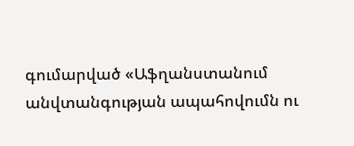գումարված «Աֆղանստանում անվտանգության ապահովումն ու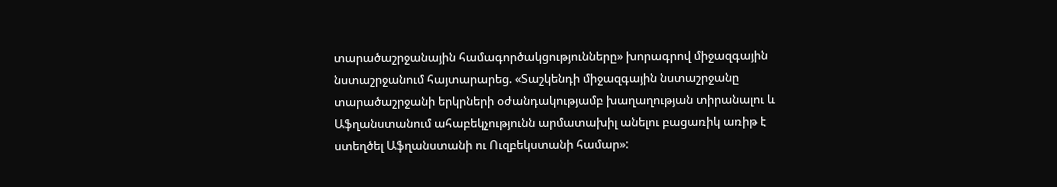տարածաշրջանային համագործակցությունները» խորագրով միջազգային նստաշրջանում հայտարարեց. «Տաշկենդի միջազգային նստաշրջանը տարածաշրջանի երկրների օժանդակությամբ խաղաղության տիրանալու և Աֆղանստանում ահաբեկչությունն արմատախիլ անելու բացառիկ առիթ է ստեղծել Աֆղանստանի ու Ուզբեկստանի համար»: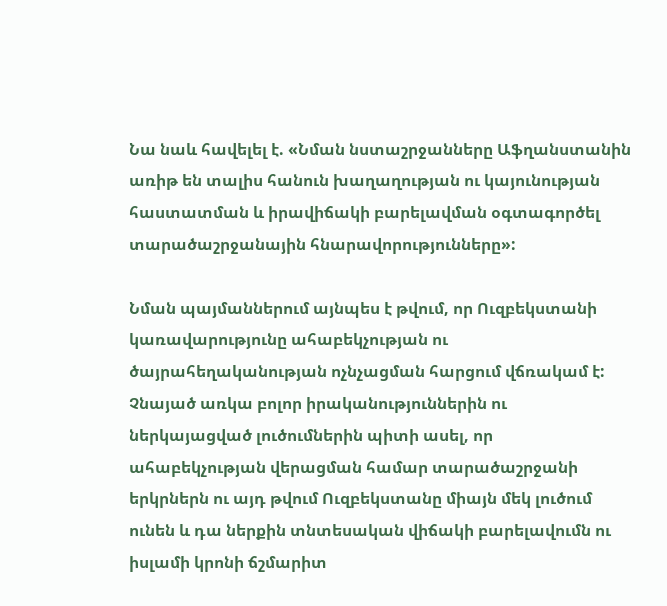Նա նաև հավելել է. «Նման նստաշրջանները Աֆղանստանին առիթ են տալիս հանուն խաղաղության ու կայունության հաստատման և իրավիճակի բարելավման օգտագործել տարածաշրջանային հնարավորությունները»:

Նման պայմաններում այնպես է թվում, որ Ուզբեկստանի կառավարությունը ահաբեկչության ու ծայրահեղականության ոչնչացման հարցում վճռակամ է: Չնայած առկա բոլոր իրականություններին ու ներկայացված լուծումներին պիտի ասել, որ ահաբեկչության վերացման համար տարածաշրջանի երկրներն ու այդ թվում Ուզբեկստանը միայն մեկ լուծում ունեն և դա ներքին տնտեսական վիճակի բարելավումն ու իսլամի կրոնի ճշմարիտ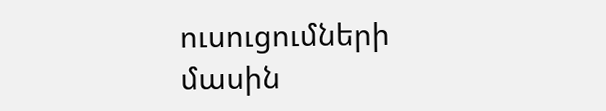ուսուցումների մասին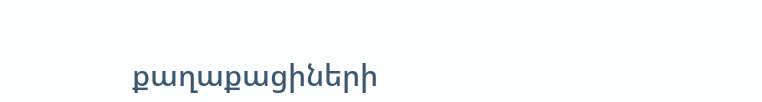քաղաքացիների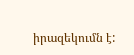իրազեկումն է: